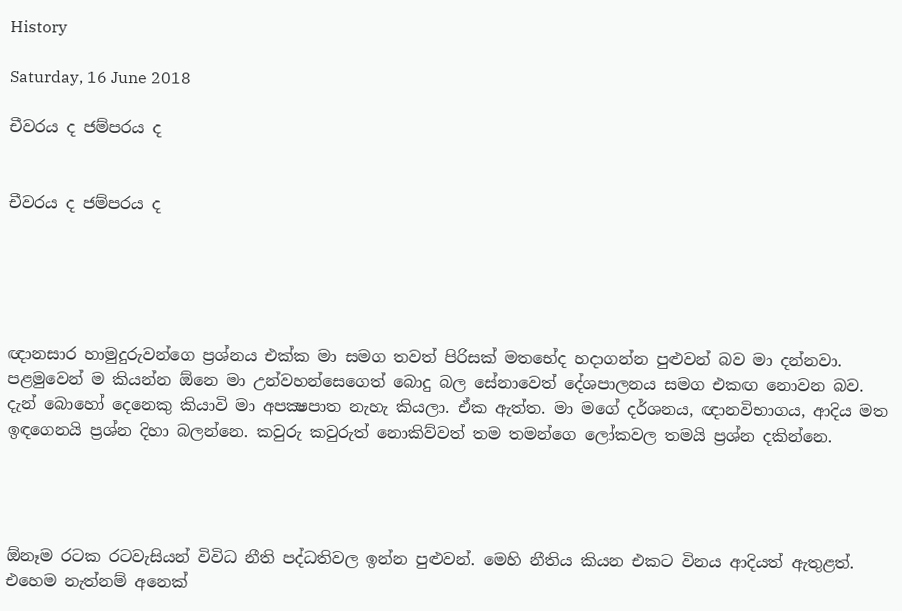History

Saturday, 16 June 2018

චීවරය ද ජම්පරය ද


චීවරය ද ජම්පරය ද





ඥානසාර හාමුදුරුවන්ගෙ ප්‍රශ්නය එක්ක මා සමග තවත් පිරිසක් මතභේද හදාගන්න පුළුවන් බව මා දන්නවා. පළමුවෙන් ම කියන්න ඕනෙ මා උන්වහන්සෙගෙත් බොදු බල සේනාවෙත් දේශපාලනය සමග එකඟ නොවන බව. දැන් බොහෝ දෙනෙකු කියාවි මා අපක්‍ෂපාත නැහැ කියලා. ඒක ඇත්ත. මා මගේ දර්ශනය, ඥානවිභාගය, ආදිය මත ඉඳගෙනයි ප්‍රශ්න දිහා බලන්නෙ. කවුරු කවුරුත් නොකිව්වත් තම තමන්ගෙ ලෝකවල තමයි ප්‍රශ්න දකින්නෙ.




ඕනෑම රටක රටවැසියන් විවිධ නීති පද්ධතිවල ඉන්න පුළුවන්. මෙහි නීතිය කියන එකට විනය ආදියත් ඇතුළත්. එහෙම නැත්නම් අනෙක්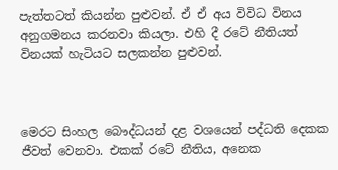පැත්තටත් කියන්න පුළුවන්. ඒ ඒ අය විවිධ විනය අනුගමනය කරනවා කියලා. එහි දී රටේ නීතියත් විනයක් හැටියට සලකන්න පුළුවන්.



මෙරට සිංහල බෞද්ධයන් දළ වශයෙන් පද්ධති දෙකක ජීවත් වෙනවා. එකක් රටේ නීතිය, අනෙක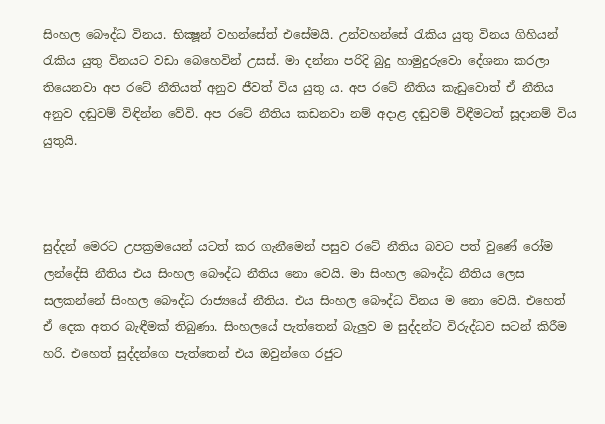සිංහල බෞද්ධ විනය. භික්‍ෂූන් වහන්සේත් එසේමයි. උන්වහන්සේ රැකිය යුතු විනය ගිහියන් රැකිය යුතු විනයට වඩා බෙහෙවින් උසස්. මා දන්නා පරිදි බුදු හාමුදුරුවො දේශනා කරලා තියෙනවා අප රටේ නීතියත් අනුව ජීවත් විය යුතු ය. අප රටේ නීතිය කැඩුවොත් ඒ නීතිය අනුව දඬුවම් විඳින්න වේවි. අප රටේ නීතිය කඩනවා නම් අදාළ දඬුවම් විඳීමටත් සූදානම් විය යුතුයි.



සුද්දන් මෙරට උපක්‍රමයෙන් යටත් කර ගැනීමෙන් පසුව රටේ නීතිය බවට පත් වුණේ රෝම ලන්දේසි නීතිය එය සිංහල බෞද්ධ නීතිය නො වෙයි. මා සිංහල බෞද්ධ නීතිය ලෙස සලකන්නේ සිංහල බෞද්ධ රාජ්‍යයේ නීතිය. එය සිංහල බෞද්ධ විනය ම නො වෙයි. එහෙත් ඒ දෙක අතර බැඳීමක් තිබුණා. සිංහලයේ පැත්තෙන් බැලුව ම සුද්දන්ට විරුද්ධව සටන් කිරීම හරි. එහෙත් සුද්දන්ගෙ පැත්තෙන් එය ඔවුන්ගෙ රජුට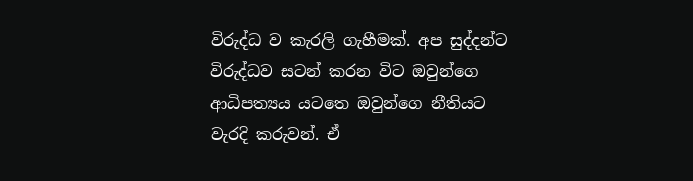විරුද්ධ ව කැරලි ගැහීමක්. අප සුද්දන්ට විරුද්ධව සටන් කරන විට ඔවුන්ගෙ ආධිපත්‍යය යටතෙ ඔවුන්ගෙ නීතියට වැරදි කරුවන්. ඒ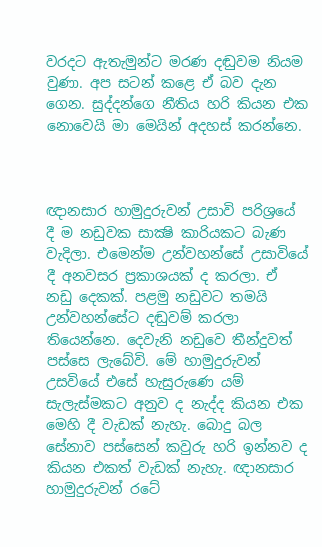වරදට ඇතැමුන්ට මරණ දඬුවම නියම වුණා. අප සටන් කළෙ ඒ බව දැන ගෙන. සුද්දන්ගෙ නීතිය හරි කියන එක නොවෙයි මා මෙයින් අදහස් කරන්නෙ.



ඥානසාර හාමුදුරුවන් උසාවි පරිශ්‍රයේ දී ම නඩුවක සාක්‍ෂි කාරියකට බැණ වැදිලා. එමෙන්ම උන්වහන්සේ උසාවියේ දී අනවසර ප්‍රකාශයක් ද කරලා. ඒ නඩු දෙකක්. පළමු නඩුවට තමයි උන්වහන්සේට දඬුවම් කරලා තියෙන්නෙ. දෙවැනි නඩුවෙ තීන්දුවත් පස්සෙ ලැබේවි. මේ හාමුදුරුවන් උසවියේ එසේ හැසුරුණෙ යම් සැලැස්මකට අනුව ද නැද්ද කියන එක මෙහි දී වැඩක් නැහැ. බොදු බල සේනාව පස්සෙන් කවුරු හරි ඉන්නව ද කියන එකත් වැඩක් නැහැ. ඥානසාර හාමුදුරුවන් රටේ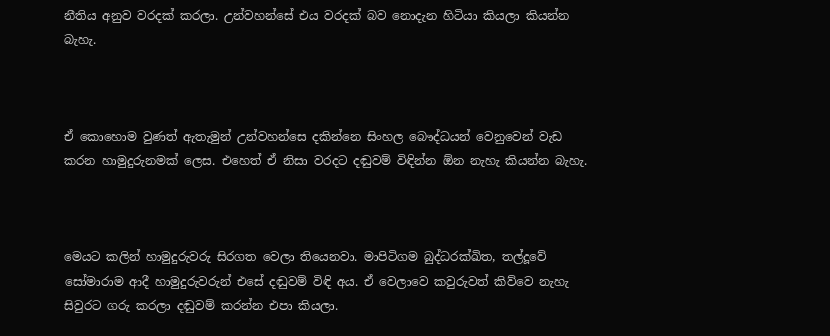නීතිය අනුව වරදක් කරලා. උන්වහන්සේ එය වරදක් බව නොදැන හිටියා කියලා කියන්න බැහැ.



ඒ කොහොම වුණත් ඇතැමුන් උන්වහන්සෙ දකින්නෙ සිංහල බෞද්ධයන් වෙනුවෙන් වැඩ කරන හාමුදුරුනමක් ලෙස. එහෙත් ඒ නිසා වරදට දඬුවම් විඳින්න ඕන නැහැ කියන්න බැහැ.



මෙයට කලින් හාමුදුරුවරු සිරගත වෙලා තියෙනවා. මාපිටිගම බුද්ධරක්ඛිත, තල්දූවේ සෝමාරාම ආදී හාමුදුරුවරුන් එසේ දඬුවම් විඳි අය. ඒ වෙලාවෙ කවුරුවත් කිව්වෙ නැහැ සිවුරට ගරු කරලා දඬුවම් කරන්න එපා කියලා.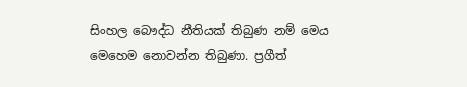සිංහල බෞද්ධ නීතියක් තිබුණ නම් මෙය මෙහෙම නොවන්න තිබුණා. ප්‍රගීත්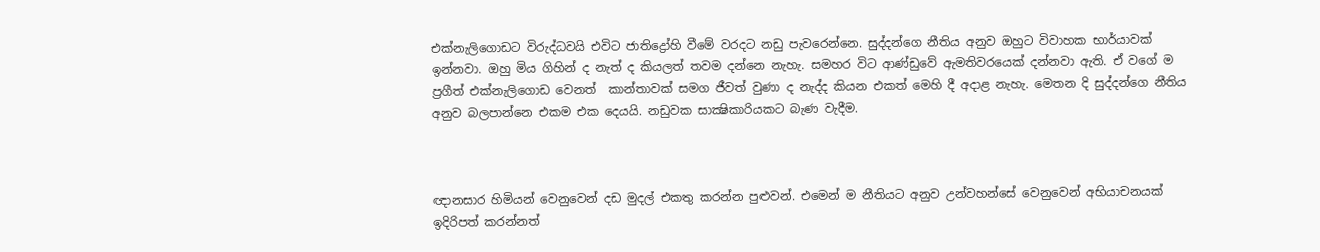එක්නැලිගොඩට විරුද්ධවයි එවිට ජාතිද්‍රෝහි වීමේ වරදට නඩු පැවරෙන්නෙ. සුද්දන්ගෙ නීතිය අනුව ඔහුට විවාහක භාර්යාවක් ඉන්නවා. ඔහු මිය ගිහින් ද නැත් ද කියලත් තවම දන්නෙ නැහැ. සමහර විට ආණ්ඩුවේ ඇමතිවරයෙක් දන්නවා ඇති. ඒ වගේ ම ප්‍රගීත් එක්නැලිගොඩ වෙනත්  කාන්තාවක් සමග ජීවත් වුණා ද නැද්ද කියන එකත් මෙහි දී අදාළ නැහැ. මෙතන දි සුද්දන්ගෙ නීතිය අනුව බලපාන්නෙ එකම එක දෙයයි. නඩුවක සාක්‍ෂිකාරියකට බැණ වැදීම.



ඥානසාර හිමියන් වෙනුවෙන් දඩ මුදල් එකතු කරන්න පුළුවන්. එමෙන් ම නීතියට අනුව උන්වහන්සේ වෙනුවෙන් අභියාචනයක් ඉදිරිපත් කරන්නත්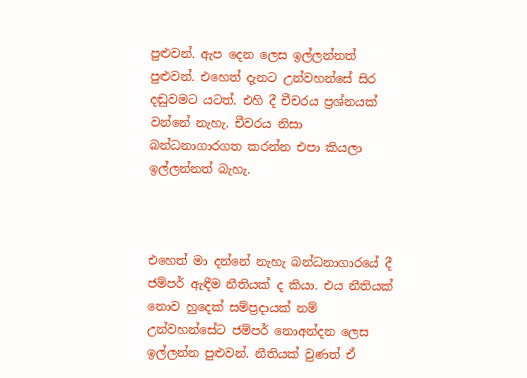පුළුවන්. ඇප දෙන ලෙස ඉල්ලන්නත් පුළුවන්. එහෙත් දැනට උන්වහන්සේ සිර දඬුවමට යටත්. එහි දී චීචරය ප්‍රශ්නයක් වන්නේ නැහැ. චීවරය නිසා බන්ධනාගාරගත කරන්න එපා කියලා ඉල්ලන්නත් බැහැ.



එහෙත් මා දන්නේ නැහැ බන්ධනාගාරයේ දී ජම්පර් ඇඳීම නීතියක් ද කියා. එය නීතියක් නොව හුදෙක් සම්ප්‍රදායක් නම් උන්වහන්සේට ජම්පර් නොඅන්දන ලෙස ඉල්ලන්න පුළුවන්. නීතියක් වුණත් ඒ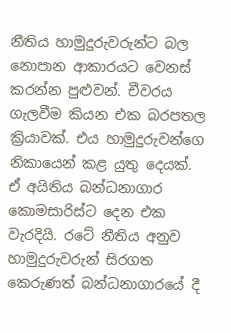නීතිය හාමුදුරුවරුන්ට බල නොපාන ආකාරයට වෙනස් කරන්න පුළුවන්. චීවරය ගැලවීම කියන එක බරපතල ක්‍රියාවක්. එය හාමුදුරුවන්ගෙ නිකායෙන් කළ යුතු දෙයක්. ඒ අයිතිය බන්ධනාගාර කොමසාරිස්ට දෙන එක වැරදියි. රටේ නීතිය අනුව හාමුදුරුවරුන් සිරගත කෙරුණත් බන්ධනාගාරයේ දී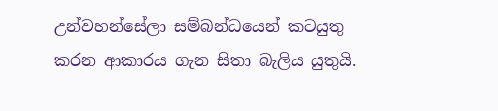උන්වහන්සේලා සම්බන්ධයෙන් කටයුතු කරන ආකාරය ගැන සිතා බැලිය යුතුයි.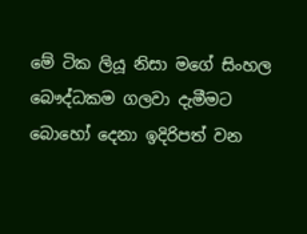මේ ටික ලියූ නිසා මගේ සිංහල බෞද්ධකම ගලවා දැමීමට බොහෝ දෙනා ඉදිරිපත් වන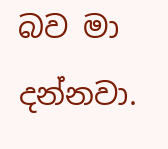බව මා දන්නවා.